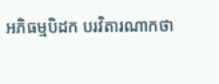អភិធម្មបិដក បរវិតារណាកថា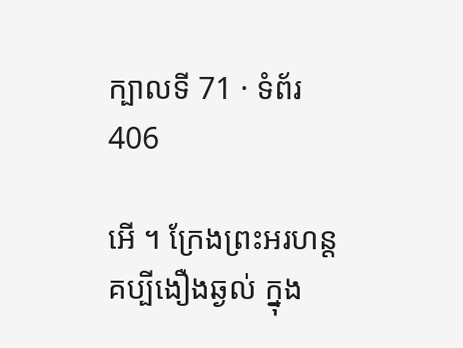ក្បាលទី 71 · ទំព័រ 406

អើ ។ ក្រែងព្រះអរហន្ត គប្បីងឿងឆ្ងល់ ក្នុង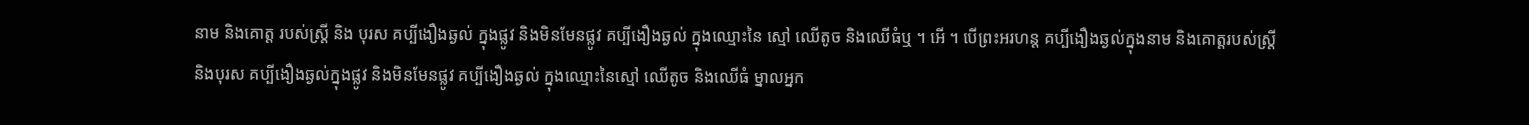នាម និងគោត្ត របស់ស្ត្រី និង បុរស គប្បីងឿងឆ្ងល់ ក្នុងផ្លូវ និងមិនមែនផ្លូវ គប្បីងឿងឆ្ងល់ ក្នុងឈ្មោះនៃ ស្មៅ ឈើតូច និងឈើធំឬ ។ អើ ។ បើព្រះអរហន្ត គប្បីងឿងឆ្ងល់ក្នុងនាម និងគោត្តរបស់ស្ត្រី និងបុរស គប្បីងឿងឆ្ងល់ក្នុងផ្លូវ និងមិនមែនផ្លូវ គប្បីងឿងឆ្ងល់ ក្នុងឈ្មោះនៃស្មៅ ឈើតូច និងឈើធំ ម្នាលអ្នក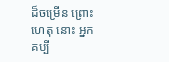ដ៏ចម្រើន ព្រោះហេតុ នោះ អ្នកគប្បី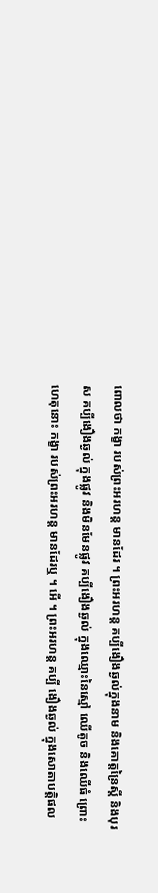ពោលថា កង្ខា របស់ព្រះអរហន្ត មានដែរ ។ ព្រះអរហន្ត គប្បីងឿងឆ្ងល់ក្នុងនាម និងគោត្តន្រៃស្តី និងបុរស គប្បីងឿងឆ្ងល់ ក្នុងផ្លូវ និងមិនមែនផ្លូវ គប្បីងឿងឆ្ងល់ ក្នុងឈ្មោះនៃស្មៅ ឈើតូច និងឈើធំ ព្រោះ ហេតុនោះ កង្ខា របស់ព្រះអរហន្ត មានដែរឬ ។ អើ ។ ព្រះអរហន្ត គប្បី ងឿងឆ្ងល់ ក្នុងសោតាបត្តិផល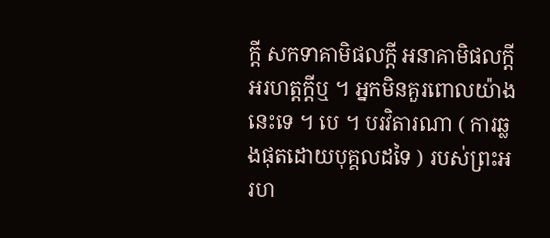ក្តី សកទាគាមិផលក្តី អនាគាមិផលក្តី អរហត្តក្តីឬ ។ អ្នកមិនគួរពោលយ៉ាងនេះទេ ។ បេ ។ បរវិតារណា ( ការឆ្លងផុតដោយបុគ្គលដទៃ ) របស់ព្រះអរហ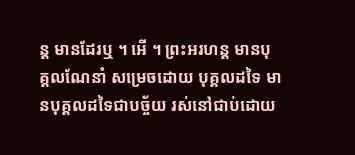ន្ត មានដែរឬ ។ អើ ។ ព្រះអរហន្ត មានបុគ្គលណែនាំ សម្រេចដោយ បុគ្គលដទៃ មានបុគ្គលដទៃជាបច្ច័យ រស់នៅជាប់ដោយ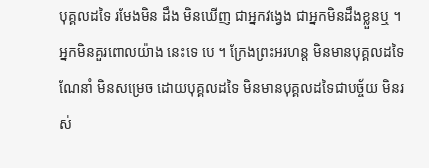បុគ្គលដទៃ រមែងមិន ដឹង មិនឃើញ ជាអ្នកវង្វេង ជាអ្នកមិនដឹងខ្លួនឬ ។ អ្នកមិនគួរពោលយ៉ាង នេះទេ បេ ។ ក្រែងព្រះអរហន្ត មិនមានបុគ្គលដទៃណែនាំ មិនសម្រេច ដោយបុគ្គលដទៃ មិនមានបុគ្គលដទៃជាបច្ច័យ មិនរស់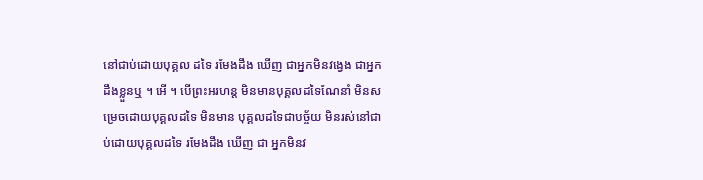នៅជាប់ដោយបុគ្គល ដទៃ រមែងដឹង ឃើញ ជាអ្នកមិនវង្វេង ជាអ្នកដឹងខ្លួនឬ ។ អើ ។ បើព្រះអរហន្ត មិនមានបុគ្គលដទៃណែនាំ មិនសម្រេចដោយបុគ្គលដទៃ មិនមាន បុគ្គលដទៃជាបច្ច័យ មិនរស់នៅជាប់ដោយបុគ្គលដទៃ រមែងដឹង ឃើញ ជា អ្នកមិនវ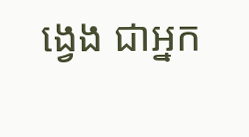ង្វេង ជាអ្នក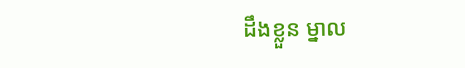ដឹងខ្លួន ម្នាល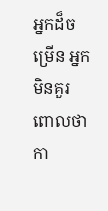អ្នកដ៏ចម្រើន អ្នកមិនគួរពោលថា កា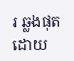រ ឆ្លងផុតដោយ